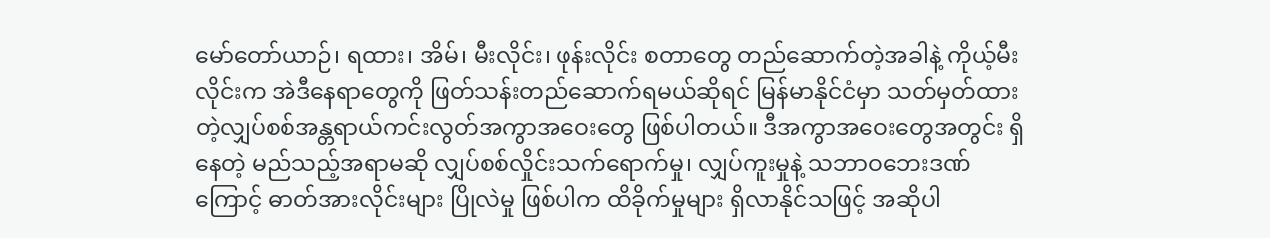မော်တော်ယာဉ်၊ ရထား၊ အိမ်၊ မီးလိုင်း၊ ဖုန်းလိုင်း စတာတွေ တည်ဆောက်တဲ့အခါနဲ့ ကိုယ့်မီးလိုင်းက အဲဒီနေရာတွေကို ဖြတ်သန်းတည်ဆောက်ရမယ်ဆိုရင် မြန်မာနိုင်ငံမှာ သတ်မှတ်ထားတဲ့လျှပ်စစ်အန္တရာယ်ကင်းလွတ်အကွာအဝေးတွေ ဖြစ်ပါတယ်။ ဒီအကွာအဝေးတွေအတွင်း ရှိနေတဲ့ မည်သည့်အရာမဆို လျှပ်စစ်လှိုင်းသက်ရောက်မှု၊ လျှပ်ကူးမှုနဲ့ သဘာဝဘေးဒဏ်ကြောင့် ဓာတ်အားလိုင်းများ ပြိုလဲမှု ဖြစ်ပါက ထိခိုက်မှုများ ရှိလာနိုင်သဖြင့် အဆိုပါ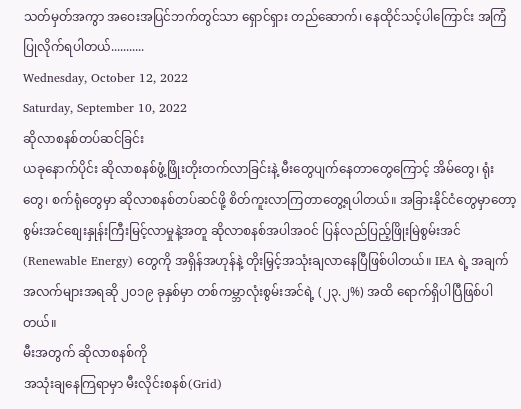သတ်မှတ်အကွာ အဝေးအပြင်ဘက်တွင်သာ ရှောင်ရှား တည်ဆောက်၊ နေထိုင်သင့်ပါကြောင်း အကြံပြုလိုက်ရပါတယ်...........
Wednesday, October 12, 2022
Saturday, September 10, 2022
ဆိုလာစနစ်တပ်ဆင်ခြင်း
ယခုနောက်ပိုင်း ဆိုလာစနစ်ဖွံ့ဖြိုးတိုးတက်လာခြင်းနဲ့ မီးတွေပျက်နေတာတွေကြောင့် အိမ်တွေ၊ ရုံးတွေ၊ စက်ရုံတွေမှာ ဆိုလာစနစ်တပ်ဆင်ဖို့ စိတ်ကူးလာကြတာတွေ့ရပါတယ်။ အခြားနိုင်ငံတွေမှာတော့ စွမ်းအင်စျေးနှုန်းကြီးမြင့်လာမှုနဲ့အတူ ဆိုလာစနစ်အပါအဝင် ပြန်လည်ပြည့်ဖြိုးမြဲစွမ်းအင် (Renewable Energy) တွေကို အရှိန်အဟုန်နဲ့ တိုးမြှင့်အသုံးချလာနေပြီဖြစ်ပါတယ်။ IEA ရဲ့ အချက်အလက်များအရဆို ၂၀၁၉ ခုနှစ်မှာ တစ်ကမ္ဘာလုံးစွမ်းအင်ရဲ့ (၂၃.၂%) အထိ ရောက်ရှိပါပြီဖြစ်ပါတယ်။
မီးအတွက် ဆိုလာစနစ်ကို
အသုံးချနေကြရာမှာ မီးလိုင်းစနစ်(Grid)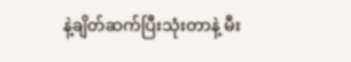နဲ့ချိတ်ဆက်ပြီးသုံးတာနဲ့ မီး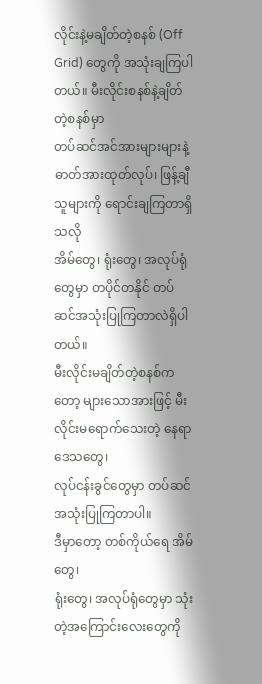လိုင်းနဲ့မချိတ်တဲ့စနစ် (Off
Grid) တွေကို အသုံးချကြပါတယ်။ မီးလိုင်းစနစ်နဲ့ချိတ်တဲ့စနစ်မှာ
တပ်ဆင်အင်အားများများနဲ့ ဓာတ်အားထုတ်လုပ်၊ ဖြန့်ချီသူများကို ရောင်းချကြတာရှိသလို
အိမ်တွေ၊ ရုံးတွေ၊ အလုပ်ရုံတွေမှာ တပိုင်တနိုင် တပ်ဆင်အသုံးပြုကြတာလဲရှိပါတယ်။
မီးလိုင်းမချိတ်တဲ့စနစ်ကတော့ များသောအားဖြင့် မီးလိုင်းမရောက်သေးတဲ့ နေရာဒေသတွေ၊
လုပ်ငန်းခွင်တွေမှာ တပ်ဆင်အသုံးပြုကြတာပါ။
ဒီမှာတော့ တစ်ကိုယ်ရေ အိမ်တွေ၊
ရုံးတွေ၊ အလုပ်ရုံတွေမှာ သုံးတဲ့အကြောင်းလေးတွေကို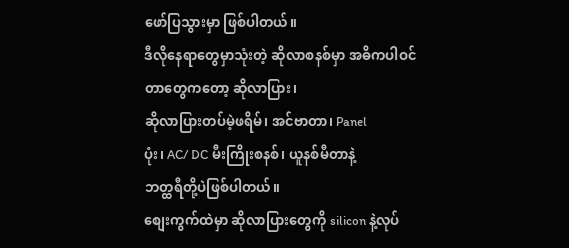ဖော်ပြသွားမှာ ဖြစ်ပါတယ်။
ဒီလိုနေရာတွေမှာသုံးတဲ့ ဆိုလာစနစ်မှာ အဓိကပါဝင်တာတွေကတော့ ဆိုလာပြား၊
ဆိုလာပြားတပ်မဲ့ဖရိမ်၊ အင်ဗာတာ၊ Panel
ပုံး၊ AC/ DC မီးကြိုးစနစ်၊ ယူနစ်မီတာနဲ့
ဘတ္ထရီတို့ပဲဖြစ်ပါတယ်။
စျေးကွက်ထဲမှာ ဆိုလာပြားတွေကို silicon နဲ့လုပ်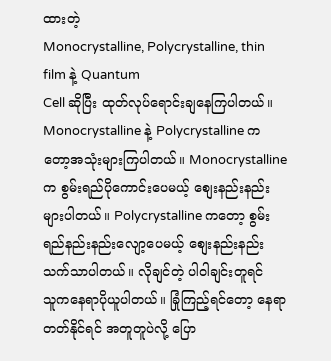ထားတဲ့
Monocrystalline, Polycrystalline, thin film နဲ့ Quantum
Cell ဆိုပြီး ထုတ်လုပ်ရောင်းချနေကြပါတယ်။ Monocrystalline နဲ့ Polycrystalline ကတော့အသုံးများကြပါတယ်။ Monocrystalline က စွမ်းရည်ပိုကောင်းပေမယ့် စျေးနည်းနည်းများပါတယ်။ Polycrystalline ကတော့ စွမ်းရည်နည်းနည်းလျော့ပေမယ့် စျေးနည်းနည်းသက်သာပါတယ်။ လိုချင်တဲ့ ပါဝါချင်းတူရင်
သူကနေရာပိုယူပါတယ်။ ခြုံကြည့်ရင်တော့ နေရာတတ်နိုင်ရင် အတူတူပဲလို့ ပြော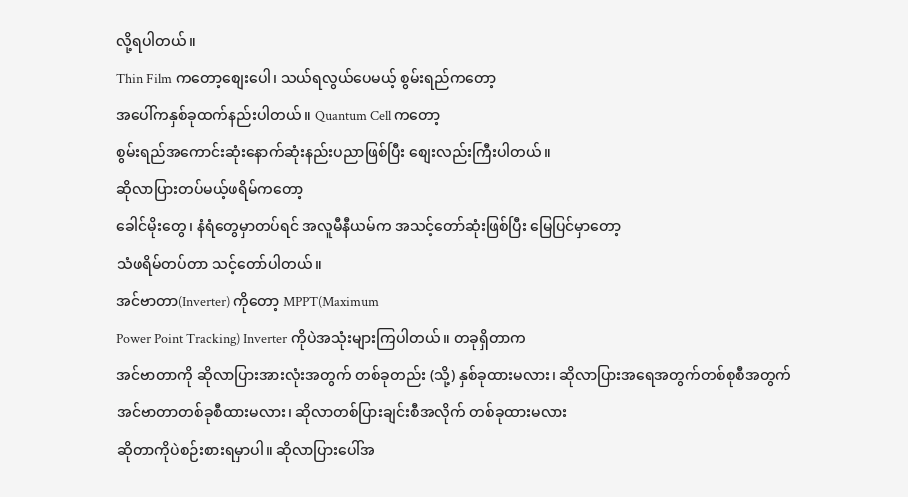လို့ရပါတယ်။
Thin Film ကတော့စျေးပေါ၊ သယ်ရလွယ်ပေမယ့် စွမ်းရည်ကတော့
အပေါ်ကနှစ်ခုထက်နည်းပါတယ်။ Quantum Cell ကတော့
စွမ်းရည်အကောင်းဆုံးနောက်ဆုံးနည်းပညာဖြစ်ပြီး စျေးလည်းကြီးပါတယ်။
ဆိုလာပြားတပ်မယ့်ဖရိမ်ကတော့
ခေါင်မိုးတွေ၊ နံရံတွေမှာတပ်ရင် အလူမီနီယမ်က အသင့်တော်ဆုံးဖြစ်ပြီး မြေပြင်မှာတော့
သံဖရိမ်တပ်တာ သင့်တော်ပါတယ်။
အင်ဗာတာ(Inverter) ကိုတော့ MPPT(Maximum
Power Point Tracking) Inverter ကိုပဲအသုံးများကြပါတယ်။ တခုရှိတာက
အင်ဗာတာကို ဆိုလာပြားအားလုံးအတွက် တစ်ခုတည်း (သို့) နှစ်ခုထားမလား၊ ဆိုလာပြားအရေအတွက်တစ်စုစီအတွက်
အင်ဗာတာတစ်ခုစီထားမလား၊ ဆိုလာတစ်ပြားချင်းစီအလိုက် တစ်ခုထားမလား
ဆိုတာကိုပဲစဉ်းစားရမှာပါ။ ဆိုလာပြားပေါ်အ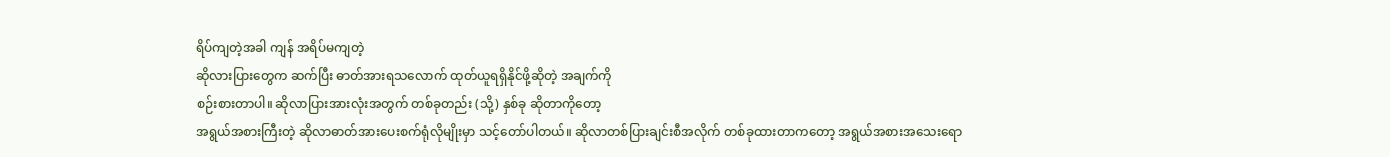ရိပ်ကျတဲ့အခါ ကျန် အရိပ်မကျတဲ့
ဆိုလားပြားတွေက ဆက်ပြီး ဓာတ်အားရသလောက် ထုတ်ယူရရှိနိုင်ဖို့ဆိုတဲ့ အချက်ကို
စဉ်းစားတာပါ။ ဆိုလာပြားအားလုံးအတွက် တစ်ခုတည်း (သို့) နှစ်ခု ဆိုတာကိုတော့
အရွယ်အစားကြီးတဲ့ ဆိုလာဓာတ်အားပေးစက်ရုံလိုမျိုးမှာ သင့်တော်ပါတယ်။ ဆိုလာတစ်ပြားချင်းစီအလိုက် တစ်ခုထားတာကတော့ အရွယ်အစားအသေးရော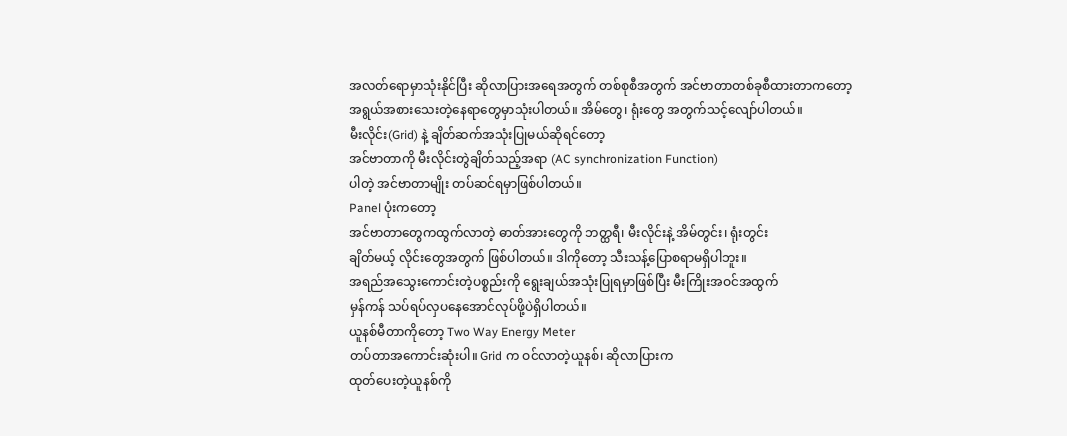အလတ်ရောမှာသုံးနိုင်ပြီး ဆိုလာပြားအရေအတွက် တစ်စုစီအတွက် အင်ဗာတာတစ်ခုစီထားတာကတော့
အရွယ်အစားသေးတဲ့နေရာတွေမှာသုံးပါတယ်။ အိမ်တွေ၊ ရုံးတွေ အတွက်သင့်လျော်ပါတယ်။
မီးလိုင်း(Grid) နဲ့ ချိတ်ဆက်အသုံးပြုမယ်ဆိုရင်တော့
အင်ဗာတာကို မီးလိုင်းတွဲချိတ်သည့်အရာ (AC synchronization Function)
ပါတဲ့ အင်ဗာတာမျိုး တပ်ဆင်ရမှာဖြစ်ပါတယ်။
Panel ပုံးကတော့
အင်ဗာတာတွေကထွက်လာတဲ့ ဓာတ်အားတွေကို ဘတ္ထရီ၊ မီးလိုင်းနဲ့ အိမ်တွင်း၊ ရုံးတွင်း
ချိတ်မယ့် လိုင်းတွေအတွက် ဖြစ်ပါတယ်။ ဒါကိုတော့ သီးသန့်ပြောစရာမရှိပါဘူး။
အရည်အသွေးကောင်းတဲ့ပစ္စည်းကို ရွေးချယ်အသုံးပြုရမှာဖြစ်ပြီး မီးကြိုးအဝင်အထွက်
မှန်ကန် သပ်ရပ်လှပနေအောင်လုပ်ဖို့ပဲရှိပါတယ်။
ယူနစ်မီတာကိုတော့ Two Way Energy Meter
တပ်တာအကောင်းဆုံးပါ။ Grid က ဝင်လာတဲ့ယူနစ်၊ ဆိုလာပြားက
ထုတ်ပေးတဲ့ယူနစ်ကို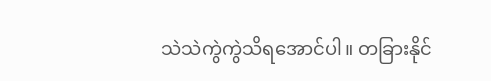သဲသဲကွဲကွဲသိရအောင်ပါ။ တခြားနိုင်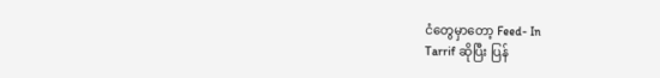ငံတွေမှာတော့ Feed- In
Tarrif ဆိုပြီး ပြန်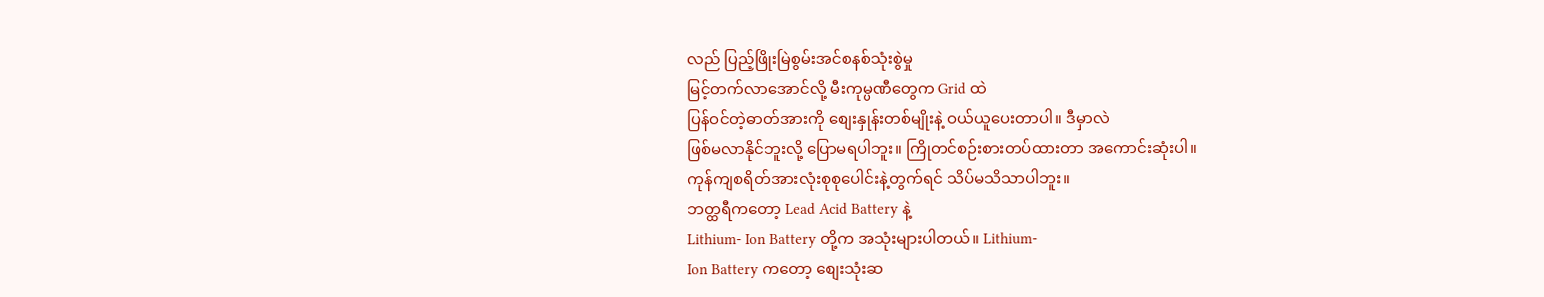လည် ပြည့်ဖြိုးမြဲစွမ်းအင်စနစ်သုံးစွဲမှု
မြင့်တက်လာအောင်လို့ မီးကုမ္ပဏီတွေက Grid ထဲ
ပြန်ဝင်တဲ့ဓာတ်အားကို စျေးနှုန်းတစ်မျိုးနဲ့ ဝယ်ယူပေးတာပါ။ ဒီမှာလဲ
ဖြစ်မလာနိုင်ဘူးလို့ ပြောမရပါဘူး။ ကြိုတင်စဉ်းစားတပ်ထားတာ အကောင်းဆုံးပါ။
ကုန်ကျစရိတ်အားလုံးစုစုပေါင်းနဲ့တွက်ရင် သိပ်မသိသာပါဘူး။
ဘတ္ထရီကတော့ Lead Acid Battery နဲ့
Lithium- Ion Battery တို့က အသုံးများပါတယ်။ Lithium-
Ion Battery ကတော့ စျေးသုံးဆ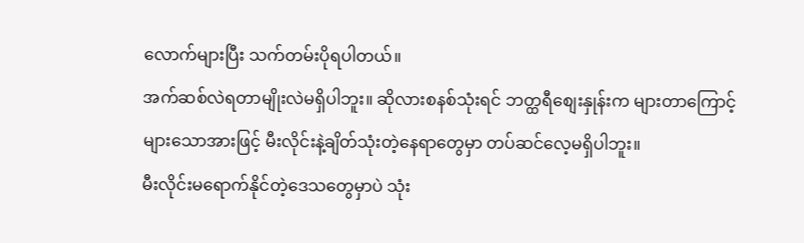လောက်များပြီး သက်တမ်းပိုရပါတယ်။
အက်ဆစ်လဲရတာမျိုးလဲမရှိပါဘူး။ ဆိုလားစနစ်သုံးရင် ဘတ္ထရီစျေးနှုန်းက များတာကြောင့်
များသောအားဖြင့် မီးလိုင်းနဲ့ချိတ်သုံးတဲ့နေရာတွေမှာ တပ်ဆင်လေ့မရှိပါဘူး။
မီးလိုင်းမရောက်နိုင်တဲ့ဒေသတွေမှာပဲ သုံး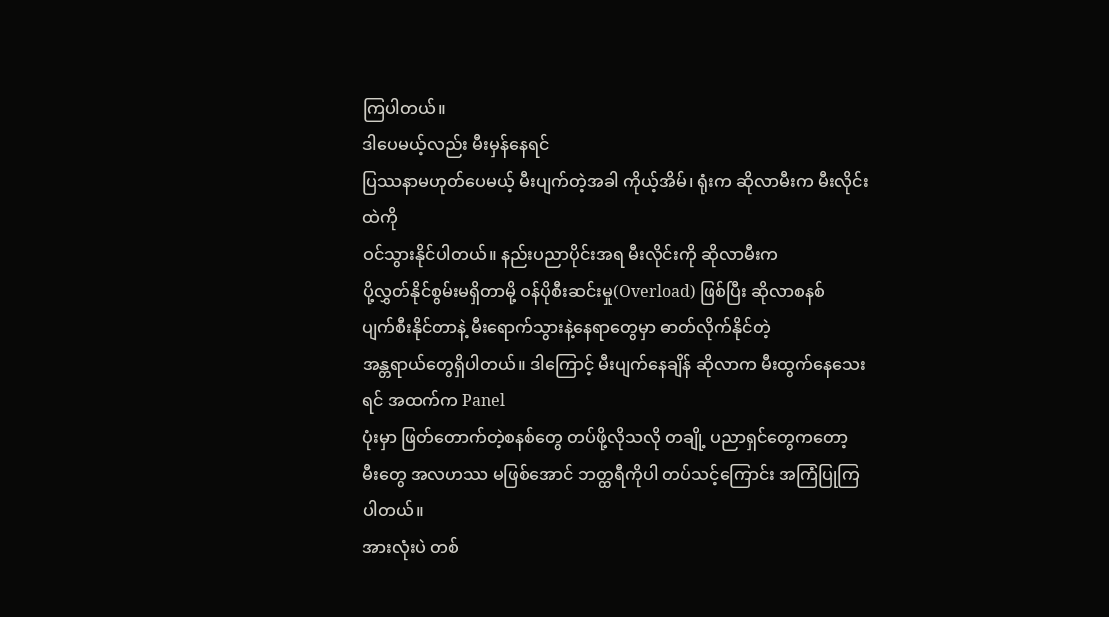ကြပါတယ်။
ဒါပေမယ့်လည်း မီးမှန်နေရင်
ပြဿနာမဟုတ်ပေမယ့် မီးပျက်တဲ့အခါ ကိုယ့်အိမ်၊ ရုံးက ဆိုလာမီးက မီးလိုင်းထဲကို
ဝင်သွားနိုင်ပါတယ်။ နည်းပညာပိုင်းအရ မီးလိုင်းကို ဆိုလာမီးက
ပို့လွှတ်နိုင်စွမ်းမရှိတာမို့ ဝန်ပိုစီးဆင်းမှု(Overload) ဖြစ်ပြီး ဆိုလာစနစ်
ပျက်စီးနိုင်တာနဲ့ မီးရောက်သွားနဲ့နေရာတွေမှာ ဓာတ်လိုက်နိုင်တဲ့
အန္တရာယ်တွေရှိပါတယ်။ ဒါကြောင့် မီးပျက်နေချိန် ဆိုလာက မီးထွက်နေသေးရင် အထက်က Panel
ပုံးမှာ ဖြတ်တောက်တဲ့စနစ်တွေ တပ်ဖို့လိုသလို တချို့ ပညာရှင်တွေကတော့
မီးတွေ အလဟဿ မဖြစ်အောင် ဘတ္ထရီကိုပါ တပ်သင့်ကြောင်း အကြံပြုကြပါတယ်။
အားလုံးပဲ တစ်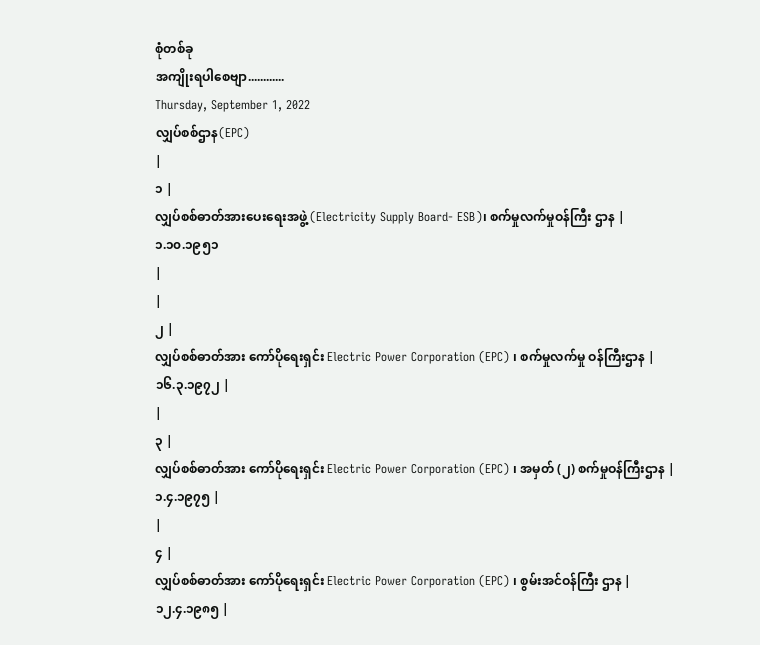စုံတစ်ခု
အကျိုးရပါစေဗျာ............
Thursday, September 1, 2022
လျှပ်စစ်ဌာန(EPC)
|
၁ |
လျှပ်စစ်ဓာတ်အားပေးရေးအဖွဲ့ (Electricity Supply Board- ESB)၊ စက်မှုလက်မှုဝန်ကြီး ဌာန |
၁.၁၀.၁၉၅၁
|
|
၂ |
လျှပ်စစ်ဓာတ်အား ကော်ပိုရေးရှင်း Electric Power Corporation (EPC) ၊ စက်မှုလက်မှု ဝန်ကြီးဌာန |
၁၆.၃.၁၉၇၂ |
|
၃ |
လျှပ်စစ်ဓာတ်အား ကော်ပိုရေးရှင်း Electric Power Corporation (EPC) ၊ အမှတ် (၂) စက်မှုဝန်ကြီးဌာန |
၁.၄.၁၉၇၅ |
|
၄ |
လျှပ်စစ်ဓာတ်အား ကော်ပိုရေးရှင်း Electric Power Corporation (EPC) ၊ စွမ်းအင်ဝန်ကြီး ဌာန |
၁၂.၄.၁၉၈၅ |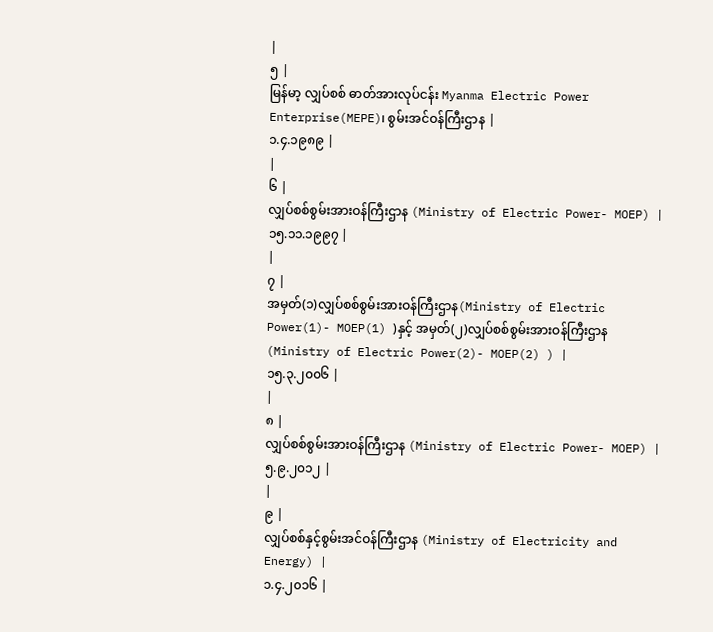|
၅ |
မြန်မာ့ လျှပ်စစ် ဓာတ်အားလုပ်ငန်း Myanma Electric Power Enterprise(MEPE)၊ စွမ်းအင်ဝန်ကြီးဌာန |
၁.၄.၁၉၈၉ |
|
၆ |
လျှပ်စစ်စွမ်းအားဝန်ကြီးဌာန (Ministry of Electric Power- MOEP) |
၁၅.၁၁.၁၉၉၇ |
|
၇ |
အမှတ်(၁)လျှပ်စစ်စွမ်းအားဝန်ကြီးဌာန(Ministry of Electric Power(1)- MOEP(1) )နှင့် အမှတ်(၂)လျှပ်စစ်စွမ်းအားဝန်ကြီးဌာန (Ministry of Electric Power(2)- MOEP(2) ) |
၁၅.၃.၂၀၀၆ |
|
၈ |
လျှပ်စစ်စွမ်းအားဝန်ကြီးဌာန (Ministry of Electric Power- MOEP) |
၅.၉.၂၀၁၂ |
|
၉ |
လျှပ်စစ်နှင့်စွမ်းအင်ဝန်ကြီးဌာန (Ministry of Electricity and Energy) |
၁.၄.၂၀၁၆ |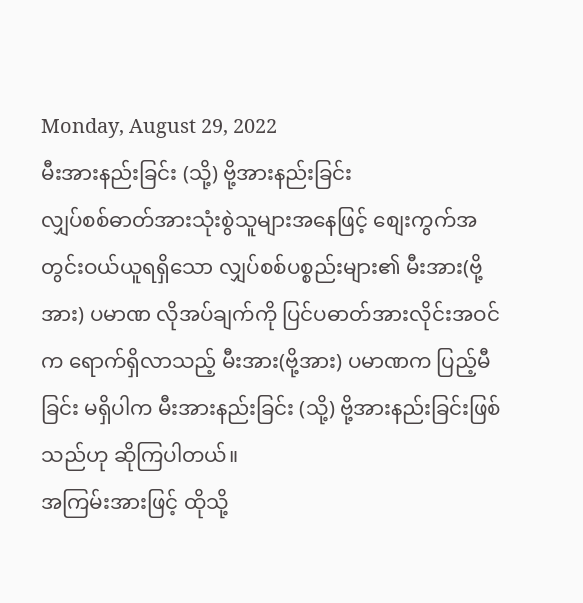Monday, August 29, 2022
မီးအားနည်းခြင်း (သို့) ဗို့အားနည်းခြင်း
လျှပ်စစ်ဓာတ်အားသုံးစွဲသူများအနေဖြင့် စျေးကွက်အတွင်းဝယ်ယူရရှိသော လျှပ်စစ်ပစ္စည်းများ၏ မီးအား(ဗို့အား) ပမာဏ လိုအပ်ချက်ကို ပြင်ပဓာတ်အားလိုင်းအဝင်က ရောက်ရှိလာသည့် မီးအား(ဗို့အား) ပမာဏက ပြည့်မီခြင်း မရှိပါက မီးအားနည်းခြင်း (သို့) ဗို့အားနည်းခြင်းဖြစ်သည်ဟု ဆိုကြပါတယ်။
အကြမ်းအားဖြင့် ထိုသို့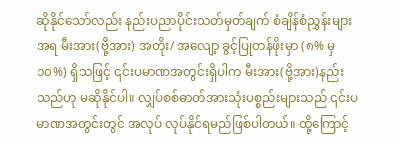ဆိုနိုင်သော်လည်း နည်းပညာပိုင်းသတ်မှတ်ချက် စံချိန်စံညွှန်းများအရ မီးအား(ဗို့အား) အတိုး/ အလျော့ ခွင့်ပြုတန်ဖိုးမှာ (၈% မှ ၁၀%) ရှိသဖြင့် ၎င်းပမာဏအတွင်းရှိပါက မီးအား(ဗို့အား)နည်းသည်ဟု မဆိုနိုင်ပါ။ လျှပ်စစ်ဓာတ်အားသုံးပစ္စည်းများသည် ၎င်းပမာဏအတွင်းတွင် အလုပ် လုပ်နိုင်ရမည်ဖြစ်ပါတယ်။ ထို့ကြောင့်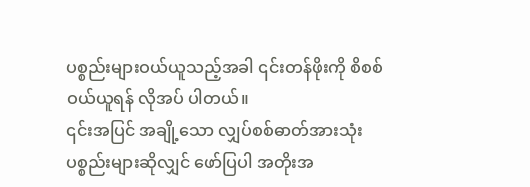ပစ္စည်းများဝယ်ယူသည့်အခါ ၎င်းတန်ဖိုးကို စိစစ်ဝယ်ယူရန် လိုအပ် ပါတယ်။
၎င်းအပြင် အချို့သော လျှပ်စစ်ဓာတ်အားသုံးပစ္စည်းများဆိုလျှင် ဖော်ပြပါ အတိုးအ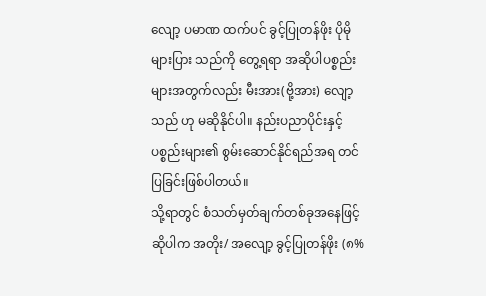လျော့ ပမာဏ ထက်ပင် ခွင့်ပြုတန်ဖိုး ပိုမိုများပြား သည်ကို တွေ့ရရာ အဆိုပါပစ္စည်းများအတွက်လည်း မီးအား(ဗို့အား) လျော့သည် ဟု မဆိုနိုင်ပါ။ နည်းပညာပိုင်းနှင့် ပစ္စည်းများ၏ စွမ်းဆောင်နိုင်ရည်အရ တင်ပြခြင်းဖြစ်ပါတယ်။
သို့ရာတွင် စံသတ်မှတ်ချက်တစ်ခုအနေဖြင့်ဆိုပါက အတိုး/ အလျော့ ခွင့်ပြုတန်ဖိုး (၈%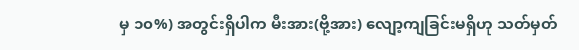မှ ၁၀%) အတွင်းရှိပါက မီးအား(ဗို့အား) လျော့ကျခြင်းမရှိဟု သတ်မှတ်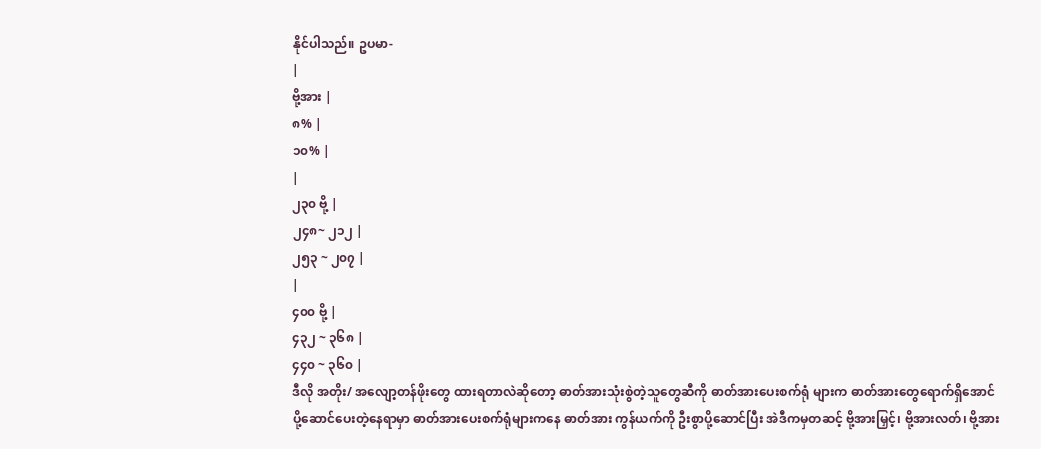နိုင်ပါသည်။ ဥပမာ-
|
ဗို့အား |
၈% |
၁၀% |
|
၂၃၀ ဗို့ |
၂၄၈~ ၂၁၂ |
၂၅၃ ~ ၂၀၇ |
|
၄၀၀ ဗို့ |
၄၃၂ ~ ၃၆၈ |
၄၄၀ ~ ၃၆၀ |
ဒီလို အတိုး/ အလျော့တန်ဖိုးတွေ ထားရတာလဲဆိုတော့ ဓာတ်အားသုံးစွဲတဲ့သူတွေဆီကို ဓာတ်အားပေးစက်ရုံ များက ဓာတ်အားတွေရောက်ရှိအောင် ပို့ဆောင်ပေးတဲ့နေရာမှာ ဓာတ်အားပေးစက်ရုံများကနေ ဓာတ်အား ကွန်ယက်ကို ဦးစွာပို့ဆောင်ပြီး အဲဒီကမှတဆင့် ဗို့အားမြှင့်၊ ဗို့အားလတ်၊ ဗို့အား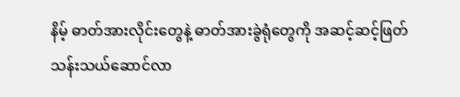နိမ့် ဓာတ်အားလိုင်းတွေနဲ့ ဓာတ်အားခွဲရုံတွေကို အဆင့်ဆင့်ဖြတ်သန်းသယ်ဆောင်လာ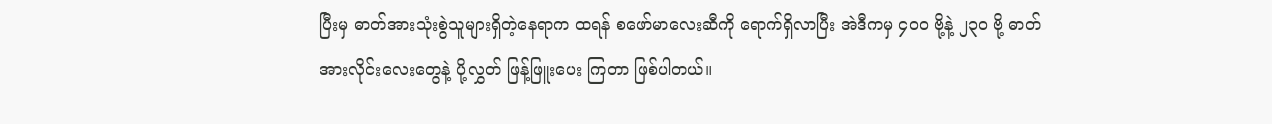ပြီးမှ ဓာတ်အားသုံးစွဲသူများရှိတဲ့နေရာက ထရန် စဖော်မာလေးဆီကို ရောက်ရှိလာပြီး အဲဒီကမှ ၄၀၀ ဗို့နဲ့ ၂၃၀ ဗို့ ဓာတ်အားလိုင်းလေးတွေနဲ့ ပို့လွှတ် ဖြန့်ဖြူးပေး ကြတာ ဖြစ်ပါတယ်။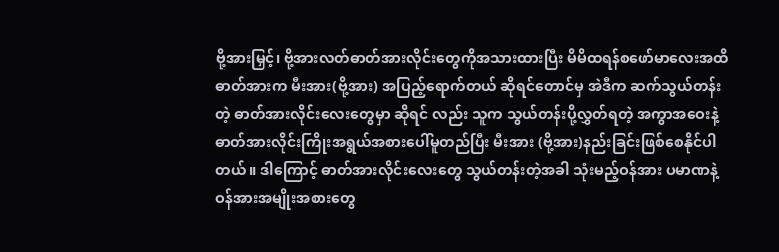ဗို့အားမြှင့်၊ ဗို့အားလတ်ဓာတ်အားလိုင်းတွေကိုအသားထားပြီး မိမိထရန်စဖော်မာလေးအထိ ဓာတ်အားက မီးအား(ဗို့အား) အပြည့်ရောက်တယ် ဆိုရင်တောင်မှ အဲဒီက ဆက်သွယ်တန်းတဲ့ ဓာတ်အားလိုင်းလေးတွေမှာ ဆိုရင် လည်း သူက သွယ်တန်းပို့လွှတ်ရတဲ့ အကွာအဝေးနဲ့ ဓာတ်အားလိုင်းကြိုးအရွယ်အစားပေါ်မူတည်ပြီး မီးအား (ဗို့အား)နည်းခြင်းဖြစ်စေနိုင်ပါတယ်။ ဒါကြောင့် ဓာတ်အားလိုင်းလေးတွေ သွယ်တန်းတဲ့အခါ သုံးမည့်ဝန်အား ပမာဏနဲ့ ဝန်အားအမျိုးအစားတွေ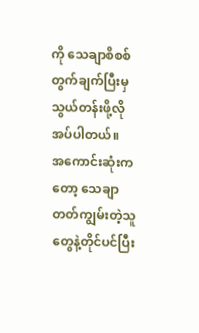ကို သေချာစိစစ်တွက်ချက်ပြီးမှ သွယ်တန်းဖို့လိုအပ်ပါတယ်။
အကောင်းဆုံးကတော့ သေချာတတ်ကျွမ်းတဲ့သူတွေနဲ့တိုင်ပင်ပြီး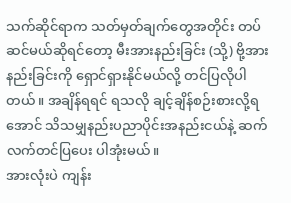သက်ဆိုင်ရာက သတ်မှတ်ချက်တွေအတိုင်း တပ်ဆင်မယ်ဆိုရင်တော့ မီးအားနည်းခြင်း (သို့) ဗို့အားနည်းခြင်းကို ရှောင်ရှားနိုင်မယ်လို့ တင်ပြလိုပါတယ်။ အချိန်ရရင် ရသလို ချင့်ချိန်စဉ်းစားလို့ရအောင် သိသမျှနည်းပညာပိုင်းအနည်းငယ်နဲ့ ဆက်လက်တင်ပြပေး ပါအုံးမယ်။
အားလုံးပဲ ကျန်း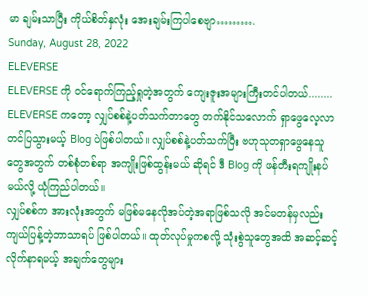မာ ချမ်းသာပြီး ကိုယ်စိတ်နှလုံး အေးချမ်းကြပါစေဗျာ……….
Sunday, August 28, 2022
ELEVERSE
ELEVERSE ကို ဝင်ရောက်ကြည့်ရှုတဲ့အတွက် ကျေးဇူးအများကြီးတင်ပါတယ်........
ELEVERSE ကတော့ လျှပ်စစ်နဲ့ပတ်သက်တာတွေ တက်နိုင်သလောက် ရှာဖွေလေ့လာတင်ပြသွားမယ့် Blog ပဲဖြစ်ပါတယ်။ လျှပ်စစ်နဲ့ပတ်သက်ပြီး ဗဟုသုတရှာဖွေနေသူတွေအတွက် တစ်စုံတစ်ရာ အကျိုးဖြစ်ထွန်းမယ် ဆိုရင် ဒီ Blog ကို ဖန်တီးရကျိုးနပ်မယ်လို့ ယုံကြည်ပါတယ်။
လျှပ်စစ်က အားလုံးအတွက် မဖြစ်မနေလိုအပ်တဲ့အရာဖြစ်သလို အင်မတန်မှလည်း ကျယ်ပြန့်တဲ့ဘာသာရပ် ဖြစ်ပါတယ်။ ထုတ်လုပ်မှုကစလို့ သုံးစွဲသူတွေအထိ အဆင့်ဆင့် လိုက်နာရမယ့် အချက်တွေများ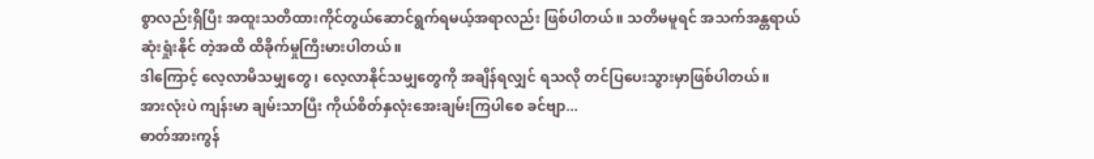စွာလည်းရှိပြီး အထူးသတိထားကိုင်တွယ်ဆောင်ရွက်ရမယ့်အရာလည်း ဖြစ်ပါတယ်။ သတိမမူရင် အသက်အန္တရာယ် ဆုံးရှုံးနိုင် တဲ့အထိ ထိခိုက်မှုကြီးမားပါတယ်။
ဒါကြောင့် လေ့လာမိသမျှတွေ၊ လေ့လာနိုင်သမျှတွေကို အချိန်ရလျှင် ရသလို တင်ပြပေးသွားမှာဖြစ်ပါတယ်။
အားလုံးပဲ ကျန်းမာ ချမ်းသာပြီး ကိုယ်စိတ်နှလုံးအေးချမ်းကြပါစေ ခင်ဗျာ...
ဓာတ်အားကွန်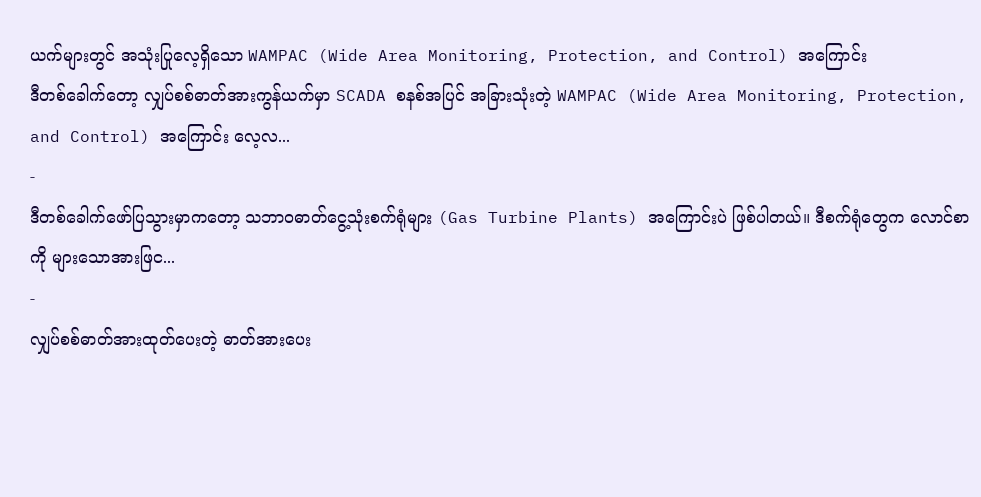ယက်များတွင် အသုံးပြုလေ့ရှိသော WAMPAC (Wide Area Monitoring, Protection, and Control) အကြောင်း
ဒီတစ်ခေါက်တော့ လျှပ်စစ်ဓာတ်အားကွန်ယက်မှာ SCADA စနစ်အပြင် အခြားသုံးတဲ့ WAMPAC (Wide Area Monitoring, Protection, and Control) အကြောင်း လေ့လ...
-
ဒီတစ်ခေါက်ဖော်ပြသွားမှာကတော့ သဘာဝဓာတ်ငွေ့သုံးစက်ရုံများ (Gas Turbine Plants) အကြောင်းပဲ ဖြစ်ပါတယ်။ ဒီစက်ရုံတွေက လောင်စာကို များသောအားဖြင...
-
လျှပ်စစ်ဓာတ်အားထုတ်ပေးတဲ့ ဓာတ်အားပေး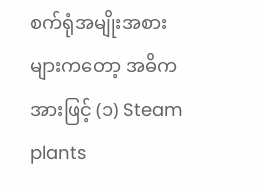စက်ရုံအမျိုးအစားများကတော့ အဓိကအားဖြင့် (၁) Steam plants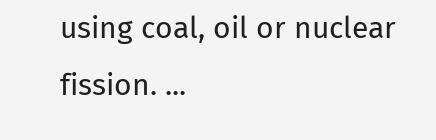using coal, oil or nuclear fission. ...